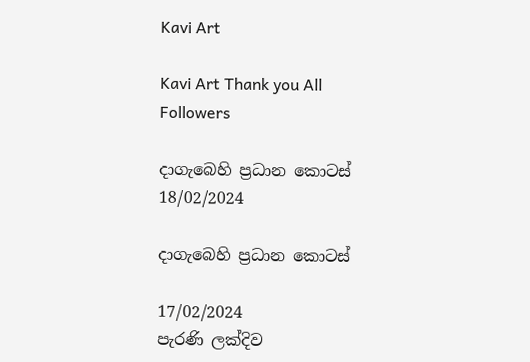Kavi Art

Kavi Art Thank you All Followers

දාගැබෙහි ප්‍රධාන කොටස්
18/02/2024

දාගැබෙහි ප්‍රධාන කොටස්

17/02/2024
පැරණි ලක්දිව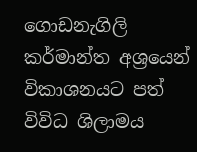ගොඩනැගිලි කර්මාන්ත අශ්‍රයෙන් විකාශනයට පත් විවිධ ශිලාමය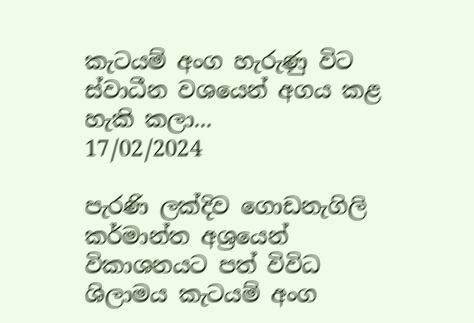කැටයම් අංග හැරුණු විට ස්වාධීන වශයෙන් අගය කළ හැකි කලා...
17/02/2024

පැරණි ලක්දිව ගොඩනැගිලි කර්මාන්ත අශ්‍රයෙන් විකාශනයට පත් විවිධ ශිලාමය කැටයම් අංග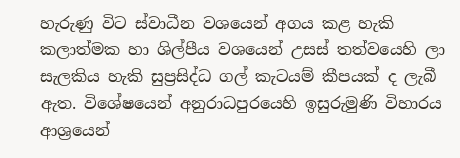හැරුණු විට ස්වාධීන වශයෙන් අගය කළ හැකි කලාත්මක හා ශිල්පීය වශයෙන් උසස් තත්වයෙහි ලා සැලකිය හැකි සුප්‍රසිද්ධ ගල් කැටයම් කීපයක් ද ලැබී ඇත. විශේෂයෙන් අනුරාධපුරයෙහි ඉසුරුමුණි විහාරය ආශ්‍රයෙන්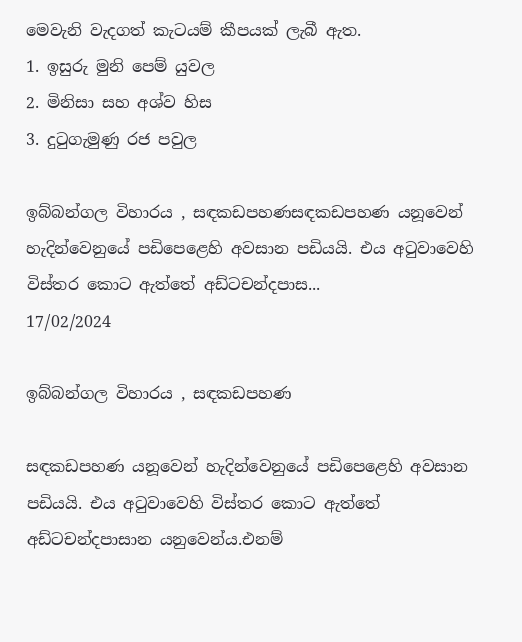මෙවැනි වැදගත් කැටයම් කීපයක් ලැබී ඇත.
1. ඉසුරු මුනි පෙම් යුවල
2. මිනිසා සහ අශ්ව හිස
3. දුටුගැමුණු රජ පවුල

ඉබ්බන්ගල විහාරය , සඳකඩපහණසඳකඩපහණ යනූ‍වෙන් හැදින්වෙනුයේ පඩිපෙළෙහි අවසාන පඩියයි. එය අටුවාවෙහි විස්තර කොට ඇත්තේ අඩ්ටචන්දපාස...
17/02/2024

ඉබ්බන්ගල විහාරය , සඳකඩපහණ

සඳකඩපහණ යනූ‍වෙන් හැදින්වෙනුයේ පඩිපෙළෙහි අවසාන පඩියයි. එය අටුවාවෙහි විස්තර කොට ඇත්තේ අඩ්ටචන්දපාසාන යනුවෙන්ය.එනම්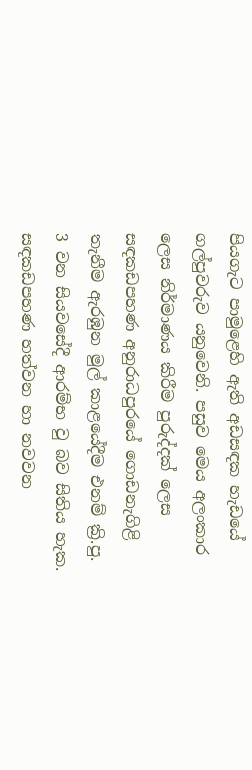පියගැට පාමුළෙහි ඇති අඩසඳක හැඩයේ ගල්පුවරුව යනුවෙනි. පසුව මෙය අලංකාර ලෙස නිර්මාණය කිරීම පුරුද්දක් ලෙස සඳකඩපහණ අනුරාධපුරයේ ගොඩනැගිළි තැනීම ඇරඹුන මුල් කාළයේදීම එනම් ක්‍රි.පු. 3 වන සියවසේදී ආරම්භ වු බව සිතිය හැක. සඳකඩපහණ හත්වන හා නවවන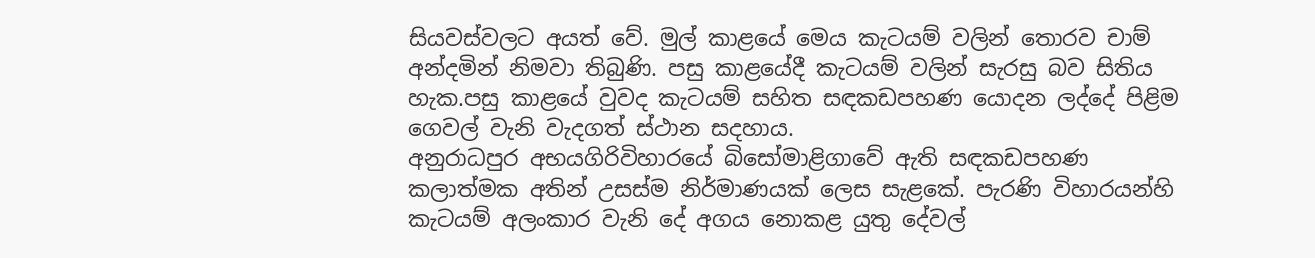සියවස්වලට අයත් වේ. මුල් කාළයේ මෙය කැටයම් වලින් තොරව චාම් අන්දමින් නිමවා තිබුණි. පසු කාළයේදී කැටයම් වලින් සැරසු බව සිතිය හැක.පසු කාළයේ වුවද කැටයම් සහිත සඳකඩපහණ යොදන ලද්දේ පිළිම ගෙවල් වැනි වැදගත් ස්ථාන සදහාය.
අනුරාධපුර අභයගිරිවිහාරයේ බිසෝමාළිගාවේ ඇති සඳකඩපහණ කලාත්මක අතින් උසස්ම නිර්මාණයක් ලෙස සැළකේ. පැරණි විහාරයන්හි කැටයම් අලංකාර වැනි‍ දේ අගය නොකළ යුතු දේවල්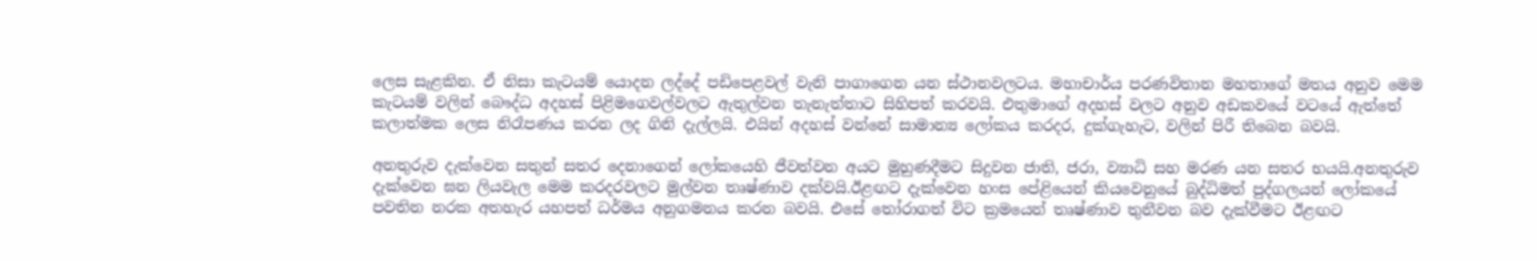ලෙස සැළකින. ඒ නිසා කැටයම් යොදන ලද්දේ පඩිපෙළවල් වැනි පාගාගෙන යන ස්ථානවලටය. මහාචාර්ය පරණවිතාන මහතාගේ මතය අනුව මෙම කැටයම් වලින් බෞද්ධ අදහස් පිළිමගෙවල්වලට ඇතුල්වන තැනැත්තාට සිහිපත් කරවයි. එතුමාගේ අදහස් වලට අනුව අඩකවයේ වටයේ ඇත්තේ කලාත්මක ලෙස නිරෑපණය කරන ලද ගිනි දැල්ලයි. එයින් අදහස් වන්නේ සාමාන්‍ය ලෝකය කරදර, දුක්ගැහැට, වලින් පිරී තිබෙන බවයි.

අනතුරුව දැක්වෙන සතුන් සතර දෙනාගෙන් ලෝකයෙහි ජීවත්වන අයට මුහුණදීමට සිදුවන ජාති, ජරා, ව්‍යාධි සහ මරණ යන සතර භයයි.අනතුරුව දැක්වෙන ඝන ලියවැල මෙම කරදරවලට මුල්වන තෘෂ්ණාව දක්වයි.ඊළඟට දැක්වෙන හංස පේළියෙන් කියවෙනුයේ බුද්ධිමත් පුද්ගලයන් ලෝකයේ පවතින නරක අතහැර යහපත් ධර්මය අනුගමනය කරන බවයි. එසේ තෝරාගත් විට ක්‍රමයෙන් තෘෂ්ණාව තුනීවන බව දැක්වීමට ඊළඟට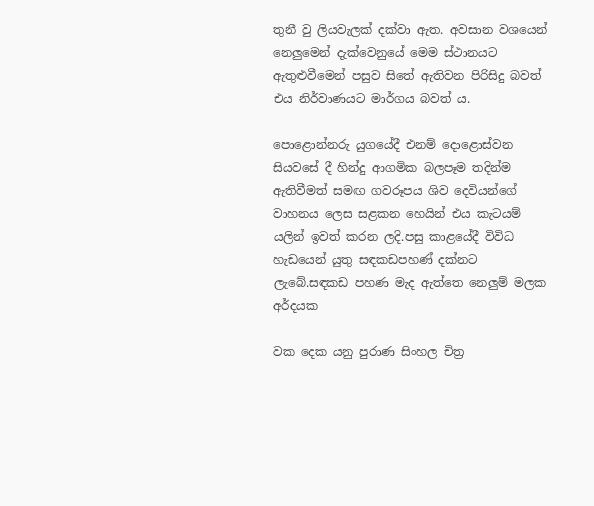තුනී වු ලියවැලක් දක්වා ඇත. අවසාන වශයෙන් නෙලුමෙන් දැක්වෙනුයේ මෙම ස්ථානයට ඇතුළුවීමෙන් පසුව සිතේ ඇතිවන පිරිසිදු බවත් එය නිර්වාණයට මාර්ගය බවත් ය.

පොළොන්නරු යුගයේදී එනම් දොළොස්වන සියවසේ දී හින්දු ආගමික බලපෑම තදින්ම ඇතිවීමත් සමඟ ගවරූපය ශිව දෙවියන්ගේ වාහනය ලෙස සළකන හෙයින් එය කැටයම් යලින් ඉවත් කරන ලදි.පසු කාළයේදී විවිධ හැඩයෙන් යුතු සඳකඩපහණ් දක්නට ලැබේ.සඳකඩ පහණ මැද ඇත්තෙ නෙලුම් මලක අර්දයක

වක දෙක යනු පුරාණ සිංහල චිත්‍ර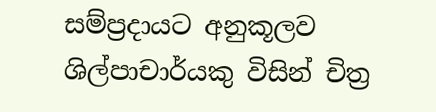සම්ප්‍රදායට අනුකූලව ශිල්පාචාර්යකු විසින් චිත්‍ර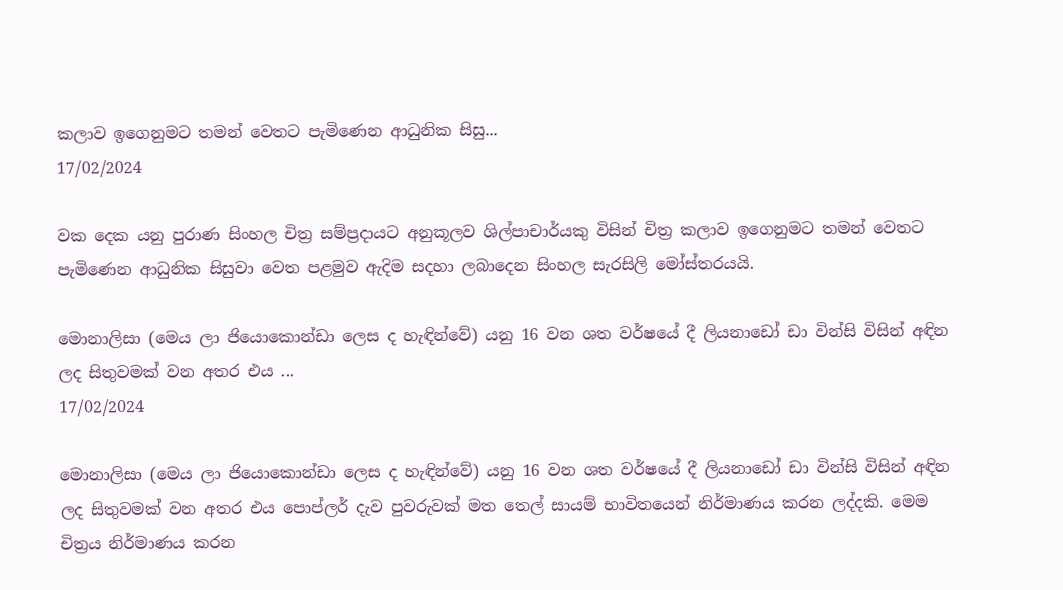කලාව ඉගෙනුමට තමන් වෙතට පැමිණෙන ආධුනික සිසු...
17/02/2024

වක දෙක යනු පුරාණ සිංහල චිත්‍ර සම්ප්‍රදායට අනුකූලව ශිල්පාචාර්යකු විසින් චිත්‍ර කලාව ඉගෙනුමට තමන් වෙතට පැමිණෙන ආධුනික සිසුවා වෙත පළමුව ඇදිම සදහා ලබාදෙන සිංහල සැරසිලි මෝස්තරයයි.

මොනාලිසා (මෙය ලා ජියොකොන්ඩා ලෙස ද හැඳින්වේ) යනු 16 වන ශත වර්ෂයේ දී ලියනාඩෝ ඩා වින්සි විසින් අඳින ලද සිතුවමක් වන අතර ‍එය ...
17/02/2024

මොනාලිසා (මෙය ලා ජියොකොන්ඩා ලෙස ද හැඳින්වේ) යනු 16 වන ශත වර්ෂයේ දී ලියනාඩෝ ඩා වින්සි විසින් අඳින ලද සිතුවමක් වන අතර ‍එය පොප්ලර් දැව පුවරුවක් මත තෙල් සායම් භාවිතයෙන් නිර්මාණය කරන ලද්දකි. මෙම චිත්‍රය නිර්මාණය කරන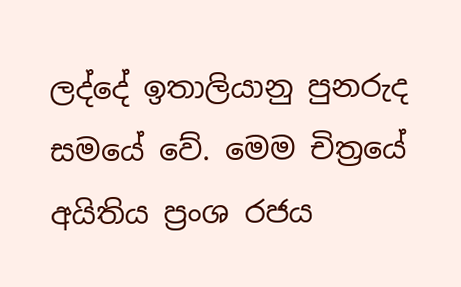ලද්දේ ඉතාලියානු පුනරුද සමයේ වේ. මෙම චිත්‍රයේ අයිතිය ප්‍රංශ රජය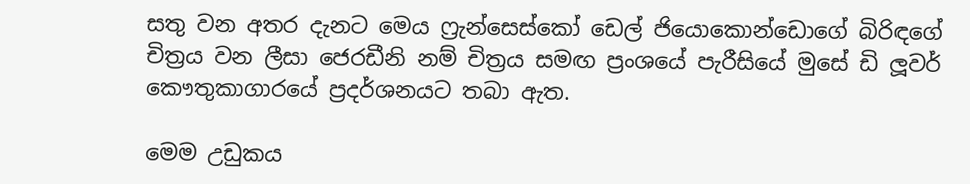සතු වන අතර දැනට මෙය ෆ්‍රැන්සෙස්කෝ ඩෙල් ජියොකොන්ඩොගේ බිරිඳගේ චිත්‍රය වන ලීසා ජෙරඩීනි නම් චිත්‍රය සමඟ ප්‍රංශයේ පැරීසියේ මුසේ ඩි ලූවර් කෞතුකාගාරයේ ප්‍රදර්ශනයට තබා ඇත.

මෙම උඩුකය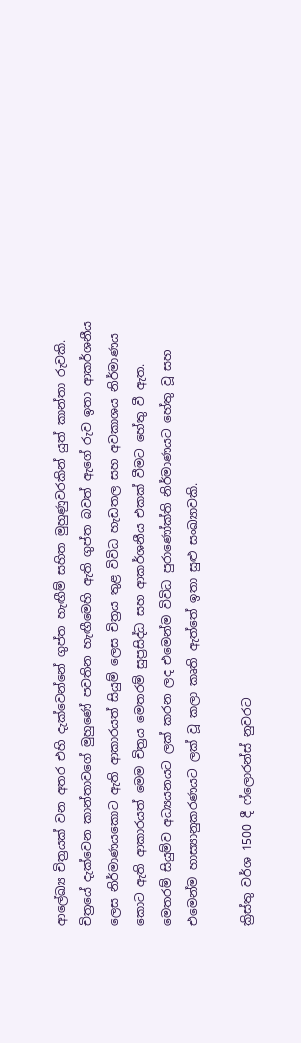ආලේඛ්‍ය චිත්‍රයක් වන අතර එහි දැක්වෙන්නේ ගුප්ත හැඟීම් සහිත මුහුණුවරකින් යුත් කාන්තා රුවකි. චිත්‍රයේ දැක්වෙන කාන්තාවගේ මුහුණේ පවතින හැඟීමෙහි ඇති ගුප්ත බවත් ඇගේ රුව ඉතා ආකර්ශනීය ලෙස නිර්මාණය‍කොට ඇති ආකාරයත් සියුම් ලෙස චිත්‍රය තුළ විවිධ හැඩතල සහ අවකාශය නිර්මාණය කොට ඇති ආකාරයත් මෙම චිත්‍රය මෙතරම් සුප්‍රසිද්ධ සහ ආකර්ශනීය එකක් වීමට හේතු වී ඇත. මෙතරම් සියුම්ව අධ්‍යයනයට ලක් කරන ලද එමෙන්ම විවිධ පුරාණෝක්ති නිර්මාණයට හේතු වූ සහ එමෙන්ම හාස්‍යානුකරණයට ලක් වූ කලා කෘති ඇත්තේ ඉතා සුළු සංඛ්‍යාවකි.

ක්‍රිස්තු වර්ශ 1500 දී ෆ්ලොරන්ස් නුවරට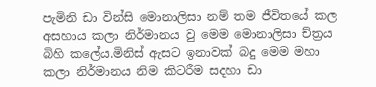පැමිනි ඩා වින්සි මොනාලිසා නම් තම ජීවිතයේ කල අසහාය කලා නිර්මානය වු මෙම මොනාලිසා ච්ත්‍රය බිහි කලේය.මිනිස් ඇසට ඉනාවක් බදු මෙම මහා කලා නිර්මානය නිම කිටරීම සදහා ඩා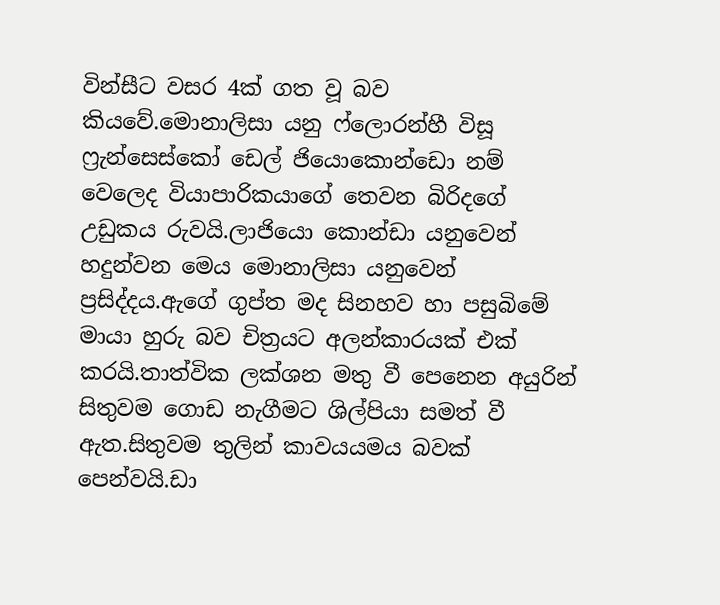වින්සීට වසර 4ක් ගත වූ බව කියවේ.මොනාලිසා යනු ෆ්ලොරන්හී විසූ ෆ්‍රැන්සෙස්කෝ ඩෙල් ජියොකොන්ඩො නම් වෙලෙද වියාපාරිකයාගේ තෙවන බිරිදගේ උඩුකය රුවයි.ලාජියො කොන්ඩා යනුවෙන් හදුන්වන මෙය මොනාලිසා යනුවෙන් ප්‍රසිද්දය.ඇගේ ගුප්ත මද සිනහව හා පසුබිමේ මායා හුරු බව චිත්‍රයට අලන්කාරයක් එක් කරයි.තාත්වික ලක්ශන මතු වී පෙනෙන අයුරින් සිතුවම ගොඩ නැගීමට ශිල්පියා සමත් වී ඇත.සිතුවම තුලින් කාවයයමය බවක් පෙන්වයි.ඩා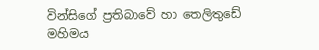වින්සිගේ ප්‍රතිබාවේ හා තෙලිතුඩේ මහිමය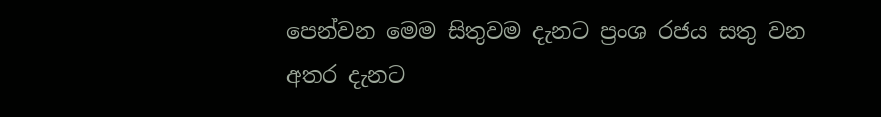පෙන්වන මෙම සිතුවම දැනට ප්‍රංශ රජය සතු වන අතර දැනට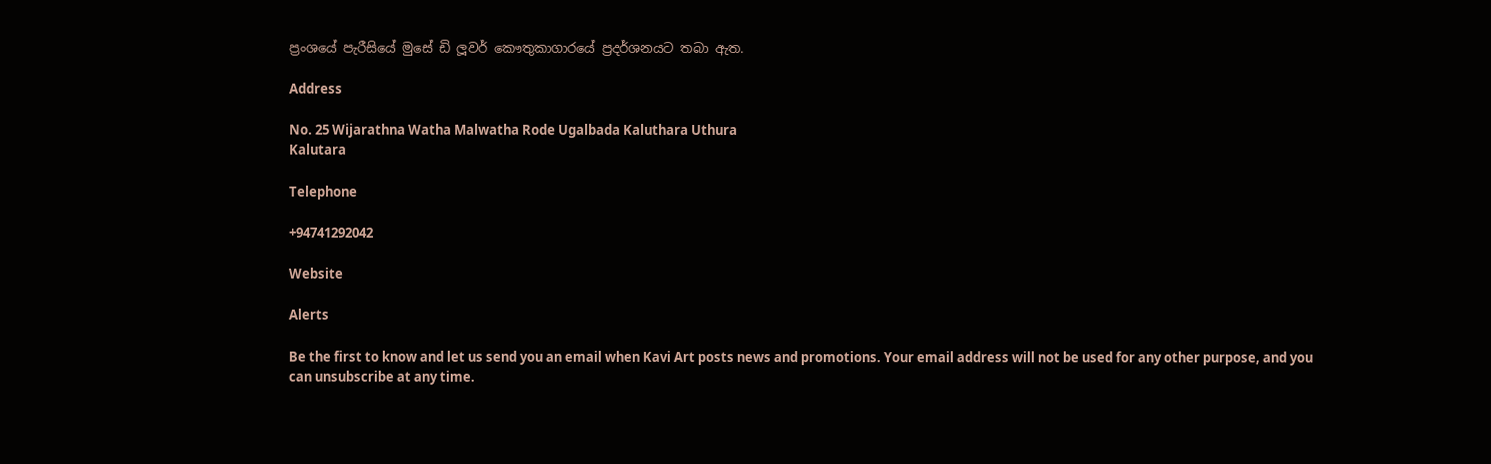ප්‍රංශයේ පැරීසියේ මුසේ ඩි ලූවර් කෞතුකාගාරයේ ප්‍රදර්ශනයට තබා ඇත.

Address

No. 25 Wijarathna Watha Malwatha Rode Ugalbada Kaluthara Uthura
Kalutara

Telephone

+94741292042

Website

Alerts

Be the first to know and let us send you an email when Kavi Art posts news and promotions. Your email address will not be used for any other purpose, and you can unsubscribe at any time.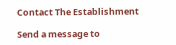Contact The Establishment

Send a message to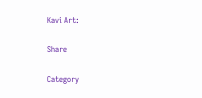Kavi Art:

Share

Category